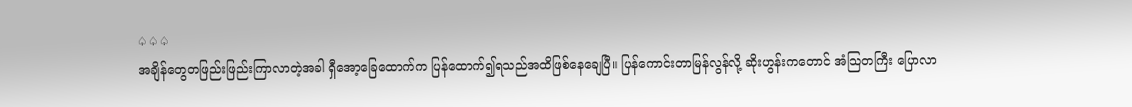♤♤♤
အချိန်တွေတဖြည်းဖြည်းကြာလာတဲ့အခါ ရှီအော့ခြေထောက်က ပြန်ထောက်၍ရသည်အထိဖြစ်နေချေပြီ။ ပြန်ကောင်းတာမြန်လွန်လို့ ဆိုးဟွန်းကတောင် အံသြတကြီး ပြောလာ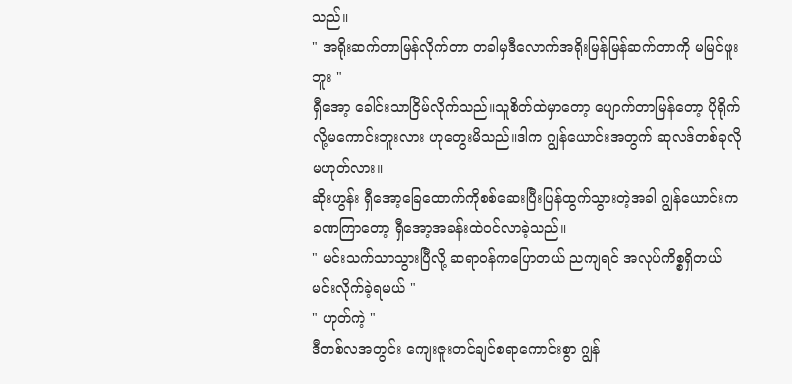သည်။
" အရိုးဆက်တာမြန်လိုက်တာ တခါမှဒီလောက်အရိုးမြန်မြန်ဆက်တာကို မမြင်ဖူးဘူး "
ရှီအော့ ခေါင်းသာငြိမ်လိုက်သည်။သူစိတ်ထဲမှာတော့ ပျောက်တာမြန်တော့ ပိုရိုက်လို့မကောင်းဘူးလား ဟုတွေးမိသည်။ဒါက ဂျွန်ယောင်းအတွက် ဆုလဒ်တစ်ခုလိုမဟုတ်လား။
ဆိုးဟွန်း ရှီအော့ခြေထောက်ကိုစစ်ဆေးပြီးပြန်ထွက်သွားတဲ့အခါ ဂျွန်ယောင်းက ခဏကြာတော့ ရှီအော့အခန်းထဲဝင်လာခဲ့သည်။
" မင်းသက်သာသွားပြီလို့ ဆရာဝန်ကပြောတယ် ညကျရင် အလုပ်ကိစ္စရှိတယ် မင်းလိုက်ခဲ့ရမယ် "
" ဟုတ်ကဲ့ "
ဒီတစ်လအတွင်း ကျေးဇူးတင်ချင်စရာကောင်းစွာ ဂျွန်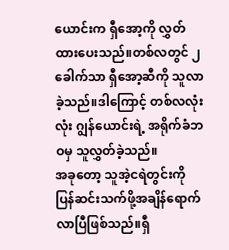ယောင်းက ရှီအော့ကို လွှတ်ထားပေးသည်။တစ်လတွင် ၂ခေါက်သာ ရှီအော့ဆီကို သူလာခဲ့သည်။ဒါကြောင့် တစ်လလုံးလုံး ဂျွန်ယောင်းရဲ့ အရိုက်ခံဘဝမှ သူလွှတ်ခဲ့သည်။
အခုတော့ သူအဲ့ငရဲတွင်းကို ပြန်ဆင်းသက်ဖို့အချိန်ရောက်လာပြီဖြစ်သည်။ရှီ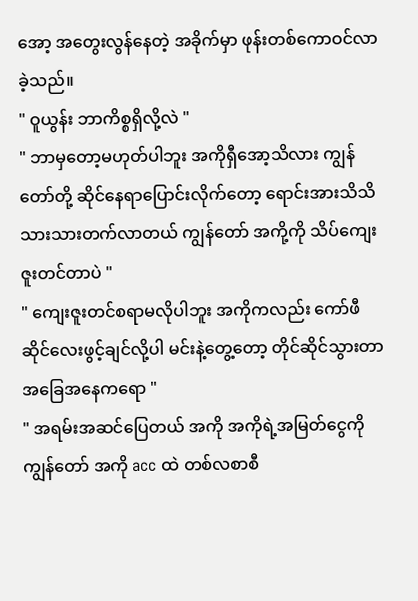အော့ အတွေးလွန်နေတဲ့ အခိုက်မှာ ဖုန်းတစ်ကောဝင်လာခဲ့သည်။
" ဝူယွန်း ဘာကိစ္စရှိလို့လဲ "
" ဘာမှတော့မဟုတ်ပါဘူး အကိုရှီအော့သိလား ကျွန်တော်တို့ ဆိုင်နေရာပြောင်းလိုက်တော့ ရောင်းအားသိသိသားသားတက်လာတယ် ကျွန်တော် အကို့ကို သိပ်ကျေးဇူးတင်တာပဲ "
" ကျေးဇူးတင်စရာမလိုပါဘူး အကိုကလည်း ကော်ဖီဆိုင်လေးဖွင့်ချင်လို့ပါ မင်းနဲ့တွေ့တော့ တိုင်ဆိုင်သွားတာ အခြေအနေကရော "
" အရမ်းအဆင်ပြေတယ် အကို အကိုရဲ့အမြတ်ငွေကို ကျွန်တော် အကို acc ထဲ တစ်လစာစီ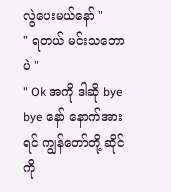လွဲပေးမယ်နော် "
" ရတယ် မင်းသဘောပဲ "
" Ok အကို ဒါဆို bye bye နော် နောက်အားရင် ကျွန်တော်တို့ ဆိုင်ကို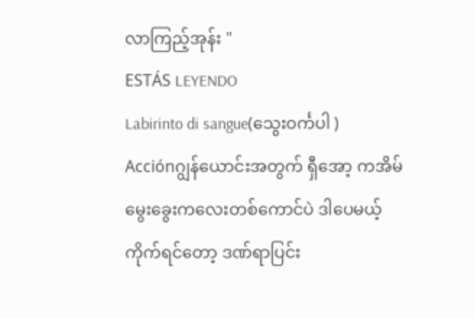လာကြည့်အုန်း "
ESTÁS LEYENDO
Labirinto di sangue(သွေးဝင်္ကပါ )
Acciónဂျွန်ယောင်းအတွက် ရှီအော့ ကအိမ်မွေးခွေးကလေးတစ်ကောင်ပဲ ဒါပေမယ့် ကိုက်ရင်တော့ ဒဏ်ရာပြင်း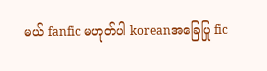မယ် fanfic မဟုတ်ပါ koreanအခြေပြု fic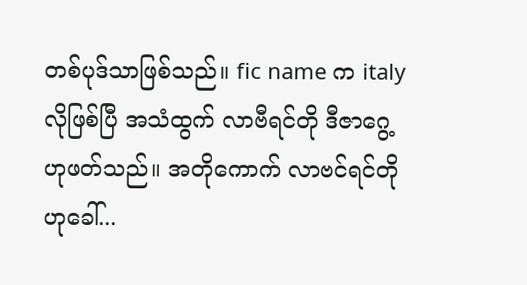တစ်ပုဒ်သာဖြစ်သည်။ fic name က italy လိုဖြစ်ပြီ အသံထွက် လာဗီရင်တို ဒီဇာဂွေ့ ဟုဖတ်သည်။ အတိုကောက် လာဗင်ရင်တိုဟုခေါ်...